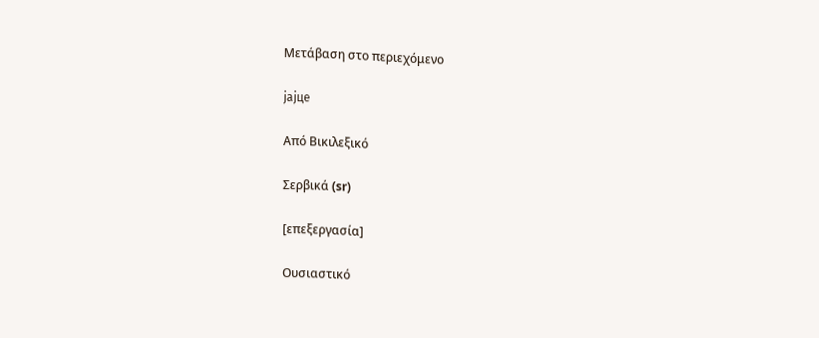Μετάβαση στο περιεχόμενο

јајце

Από Βικιλεξικό

Σερβικά (sr)

[επεξεργασία]

Ουσιαστικό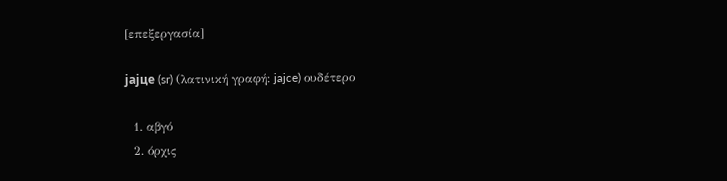[επεξεργασία]

јајце (sr) (λατινική γραφή: jajce) ουδέτερο

  1. αβγό
  2. όρχις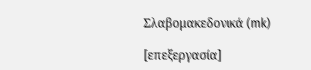Σλαβομακεδονικά (mk)

[επεξεργασία]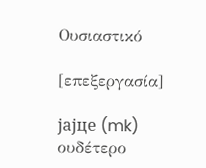Ουσιαστικό

[επεξεργασία]

јајце (mk) ουδέτερο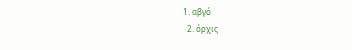1. αβγό
  2. όρχις